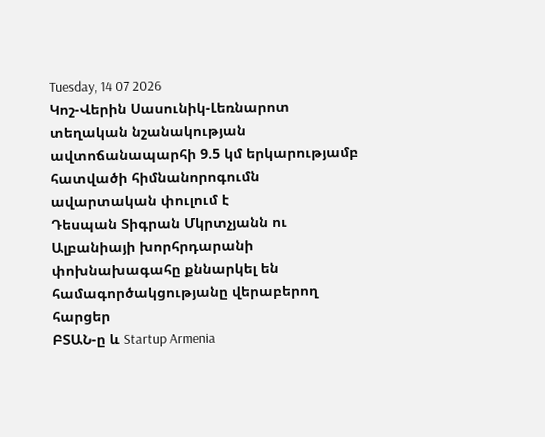Tuesday, 14 07 2026
Կոշ-Վերին Սասունիկ-Լեռնարոտ տեղական նշանակության ավտոճանապարհի 9.5 կմ երկարությամբ հատվածի հիմնանորոգումն ավարտական փուլում է
Դեսպան Տիգրան Մկրտչյանն ու Ալբանիայի խորհրդարանի փոխնախագահը քննարկել են համագործակցությանը վերաբերող հարցեր
ԲՏԱՆ-ը և Startup Armenia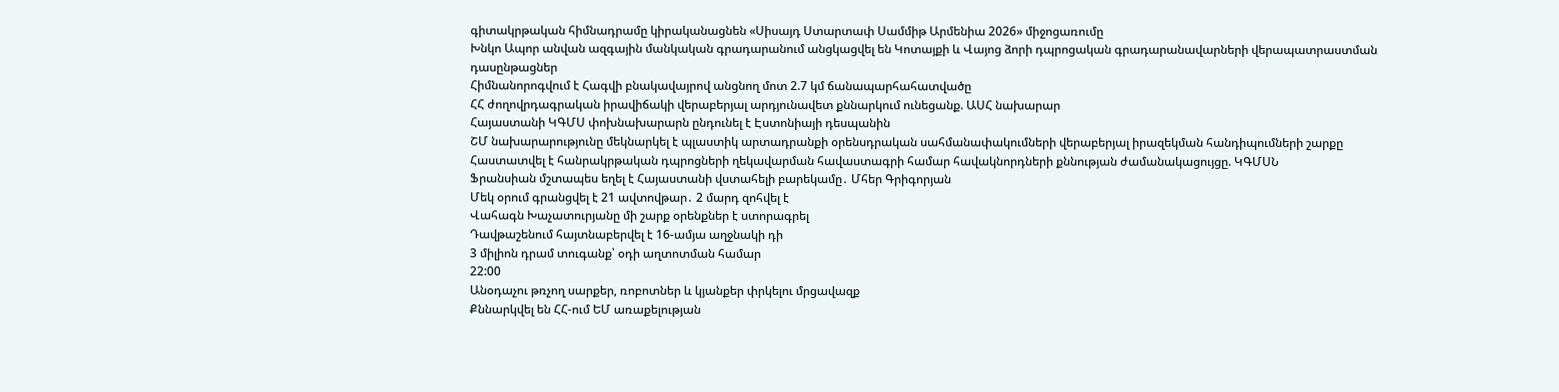գիտակրթական հիմնադրամը կիրականացնեն «Սիսայդ Ստարտափ Սամմիթ Արմենիա 2026» միջոցառումը
Խնկո Ապոր անվան ազգային մանկական գրադարանում անցկացվել են Կոտայքի և Վայոց ձորի դպրոցական գրադարանավարների վերապատրաստման դասընթացներ
Հիմնանորոգվում է Հագվի բնակավայրով անցնող մոտ 2.7 կմ ճանապարհահատվածը
ՀՀ ժողովրդագրական իրավիճակի վերաբերյալ արդյունավետ քննարկում ունեցանք. ԱՍՀ նախարար
Հայաստանի ԿԳՄՍ փոխնախարարն ընդունել է Էստոնիայի դեսպանին
ՇՄ նախարարությունը մեկնարկել է պլաստիկ արտադրանքի օրենսդրական սահմանափակումների վերաբերյալ իրազեկման հանդիպումների շարքը
Հաստատվել է հանրակրթական դպրոցների ղեկավարման հավաստագրի համար հավակնորդների քննության ժամանակացույցը. ԿԳՄՍՆ
Ֆրանսիան մշտապես եղել է Հայաստանի վստահելի բարեկամը․ Մհեր Գրիգորյան
Մեկ օրում գրանցվել է 21 ավտովթար․ 2 մարդ զոհվել է
Վահագն Խաչատուրյանը մի շարք օրենքներ է ստորագրել
Դավթաշենում հայտնաբերվել է 16-ամյա աղջնակի դի
3 միլիոն դրամ տուգանք՝ օդի աղտոտման համար
22:00
Անօդաչու թռչող սարքեր, ռոբոտներ և կյանքեր փրկելու մրցավազք
Քննարկվել են ՀՀ-ում ԵՄ առաքելության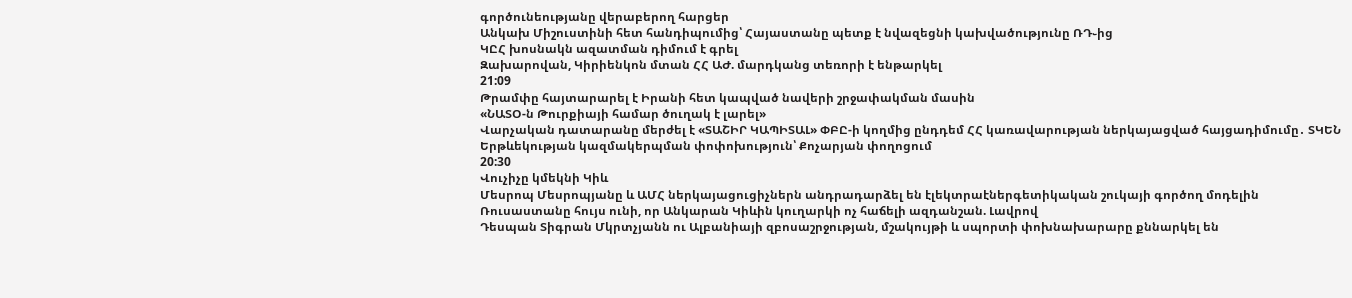գործունեությանը վերաբերող հարցեր
Անկախ Միշուստինի հետ հանդիպումից՝ Հայաստանը պետք է նվազեցնի կախվածությունը ՌԴ֊ից
ԿԸՀ խոսնակն ազատման դիմում է գրել
Զախարովան, Կիրիենկոն մտան ՀՀ ԱԺ. մարդկանց տեռորի է ենթարկել
21:09
Թրամփը հայտարարել է Իրանի հետ կապված նավերի շրջափակման մասին
«ՆԱՏՕ-ն Թուրքիայի համար ծուղակ է լարել»
Վարչական դատարանը մերժել է «ՏԱՇԻՐ ԿԱՊԻՏԱԼ» ՓԲԸ-ի կողմից ընդդեմ ՀՀ կառավարության ներկայացված հայցադիմումը․ ՏԿԵՆ
Երթևեկության կազմակերպման փոփոխություն՝ Քոչարյան փողոցում
20:30
Վուչիչը կմեկնի Կիև
Մեսրոպ Մեսրոպյանը և ԱՄՀ ներկայացուցիչներն անդրադարձել են էլեկտրաէներգետիկական շուկայի գործող մոդելին
Ռուսաստանը հույս ունի, որ Անկարան Կիևին կուղարկի ոչ հաճելի ազդանշան. Լավրով
Դեսպան Տիգրան Մկրտչյանն ու Ալբանիայի զբոսաշրջության, մշակույթի և սպորտի փոխնախարարը քննարկել են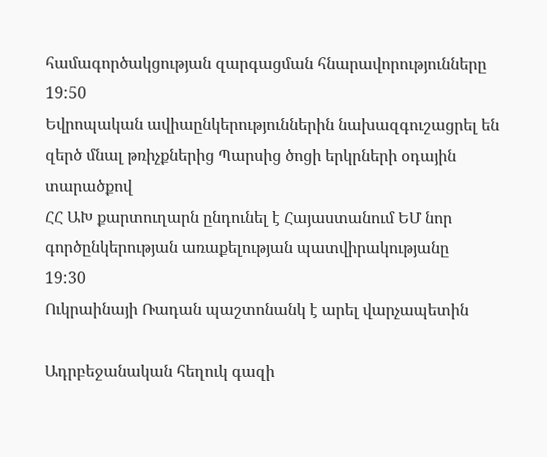համագործակցության զարգացման հնարավորությունները
19:50
Եվրոպական ավիաընկերություններին նախազգուշացրել են զերծ մնալ թռիչքներից Պարսից ծոցի երկրների օդային տարածքով
ՀՀ ԱԽ քարտուղարն ընդունել է Հայաստանում ԵՄ նոր գործընկերության առաքելության պատվիրակությանը
19:30
Ուկրաինայի Ռադան պաշտոնանկ է արել վարչապետին

Ադրբեջանական հեղուկ գազի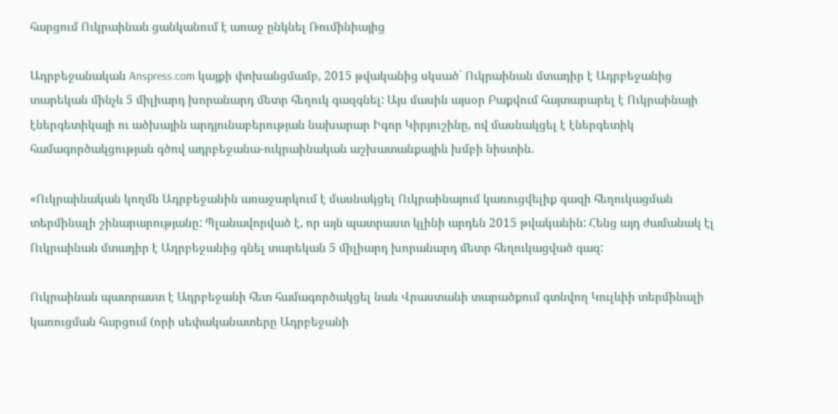հարցում Ուկրաինան ցանկանում է առաջ ընկնել Ռումինիայից

Ադրբեջանական Anspress.com կայքի փոխանցմամբ, 2015 թվականից սկսած` Ուկրաինան մտադիր է Ադրբեջանից տարեկան մինչև 5 միլիարդ խորանարդ մետր հեղուկ գազգնել: Այս մասին այսօր Բաքվում հայտարարել է Ուկրաինայի էներգետիկայի ու ածխային արդյունաբերության նախարար Իգոր Կիրյուշինը, ով մասնակցել է էներգետիկ համագործակցության գծով ադրբեջանա-ուկրաինական աշխատանքային խմբի նիստին.

«Ուկրաինական կողմն Ադրբեջանին առաջարկում է մասնակցել Ուկրաինայում կառուցվելիք գազի հեղուկացման տերմինալի շինարարությանը: Պլանավորված է, որ այն պատրաստ կլինի արդեն 2015 թվականին: Հենց այդ ժամանակ էլ Ուկրաինան մտադիր է Ադրբեջանից գնել տարեկան 5 միլիարդ խորանարդ մետր հեղուկացված գազ:

Ուկրաինան պատրաստ է Ադրբեջանի հետ համագործակցել նաև Վրաստանի տարածքում գտնվող Կուլևիի տերմինալի կառուցման հարցում (որի սեփականատերը Ադրբեջանի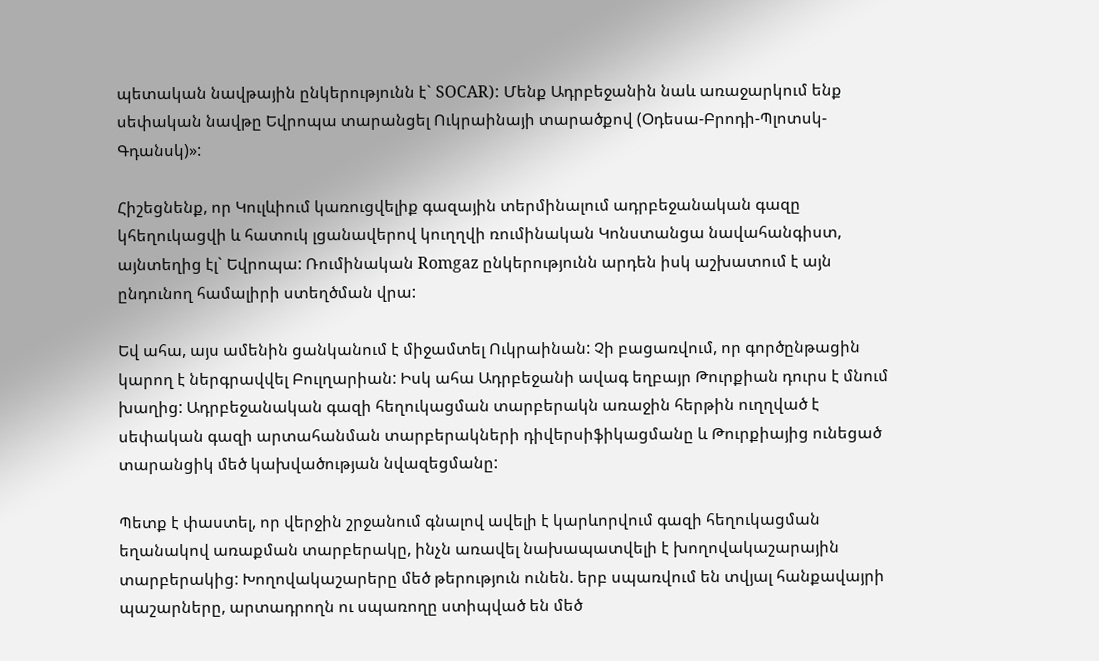պետական նավթային ընկերությունն է` SOCAR): Մենք Ադրբեջանին նաև առաջարկում ենք սեփական նավթը Եվրոպա տարանցել Ուկրաինայի տարածքով (Օդեսա-Բրոդի-Պլոտսկ-Գդանսկ)»:

Հիշեցնենք, որ Կուլևիում կառուցվելիք գազային տերմինալում ադրբեջանական գազը կհեղուկացվի և հատուկ լցանավերով կուղղվի ռումինական Կոնստանցա նավահանգիստ, այնտեղից էլ` Եվրոպա: Ռումինական Romgaz ընկերությունն արդեն իսկ աշխատում է այն ընդունող համալիրի ստեղծման վրա:

Եվ ահա, այս ամենին ցանկանում է միջամտել Ուկրաինան: Չի բացառվում, որ գործընթացին կարող է ներգրավվել Բուլղարիան: Իսկ ահա Ադրբեջանի ավագ եղբայր Թուրքիան դուրս է մնում խաղից: Ադրբեջանական գազի հեղուկացման տարբերակն առաջին հերթին ուղղված է սեփական գազի արտահանման տարբերակների դիվերսիֆիկացմանը և Թուրքիայից ունեցած տարանցիկ մեծ կախվածության նվազեցմանը:

Պետք է փաստել, որ վերջին շրջանում գնալով ավելի է կարևորվում գազի հեղուկացման եղանակով առաքման տարբերակը, ինչն առավել նախապատվելի է խողովակաշարային տարբերակից: Խողովակաշարերը մեծ թերություն ունեն. երբ սպառվում են տվյալ հանքավայրի պաշարները, արտադրողն ու սպառողը ստիպված են մեծ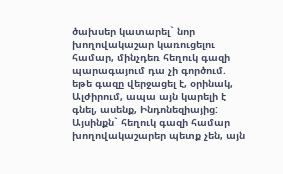ծախսեր կատարել` նոր խողովակաշար կառուցելու համար, մինչդեռ հեղուկ գազի պարագայում դա չի գործում. եթե գազը վերջացել է, օրինակ, Ալժիրում, ապա այն կարելի է գնել, ասենք, Ինդոնեզիայից: Այսինքն` հեղուկ գազի համար խողովակաշարեր պետք չեն, այն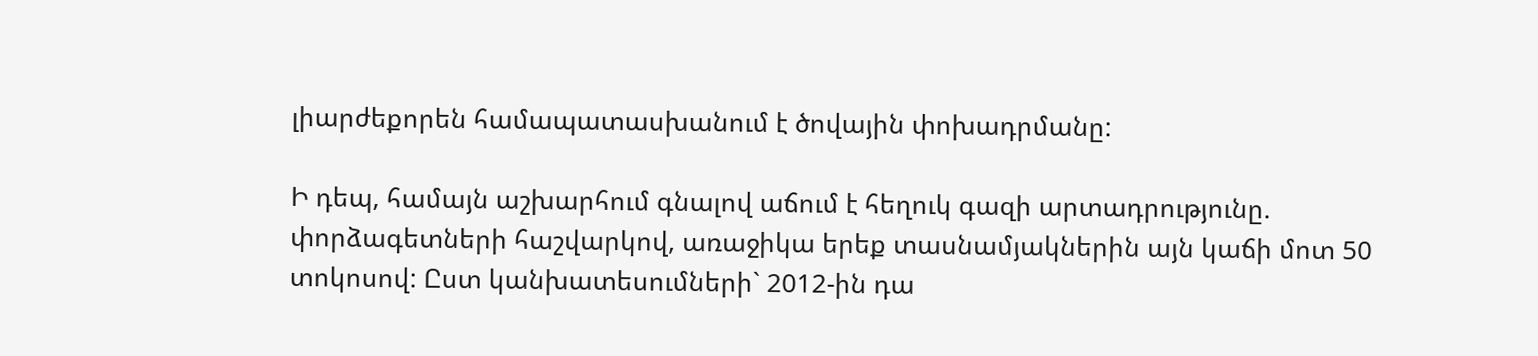լիարժեքորեն համապատասխանում է ծովային փոխադրմանը:

Ի դեպ, համայն աշխարհում գնալով աճում է հեղուկ գազի արտադրությունը. փորձագետների հաշվարկով, առաջիկա երեք տասնամյակներին այն կաճի մոտ 50 տոկոսով: Ըստ կանխատեսումների` 2012-ին դա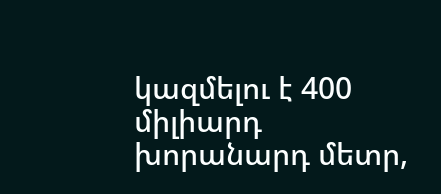կազմելու է 400 միլիարդ խորանարդ մետր,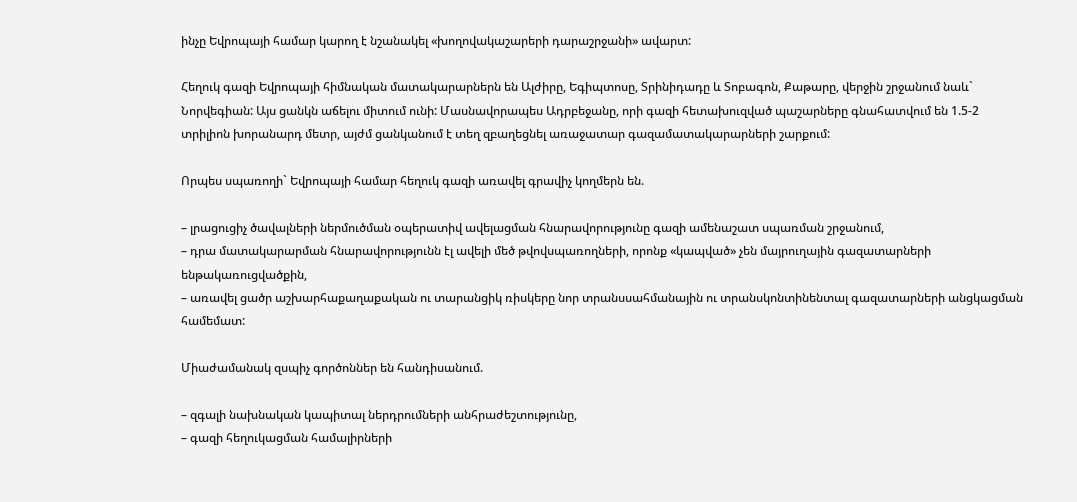ինչը Եվրոպայի համար կարող է նշանակել «խողովակաշարերի դարաշրջանի» ավարտ:

Հեղուկ գազի Եվրոպայի հիմնական մատակարարներն են Ալժիրը, Եգիպտոսը, Տրինիդադը և Տոբագոն, Քաթարը, վերջին շրջանում նաև` Նորվեգիան: Այս ցանկն աճելու միտում ունի: Մասնավորապես Ադրբեջանը, որի գազի հետախուզված պաշարները գնահատվում են 1.5-2 տրիլիոն խորանարդ մետր, այժմ ցանկանում է տեղ զբաղեցնել առաջատար գազամատակարարների շարքում:

Որպես սպառողի` Եվրոպայի համար հեղուկ գազի առավել գրավիչ կողմերն են.

– լրացուցիչ ծավալների ներմուծման օպերատիվ ավելացման հնարավորությունը գազի ամենաշատ սպառման շրջանում,
– դրա մատակարարման հնարավորությունն էլ ավելի մեծ թվովսպառողների, որոնք «կապված» չեն մայրուղային գազատարների ենթակառուցվածքին,
– առավել ցածր աշխարհաքաղաքական ու տարանցիկ ռիսկերը նոր տրանսսահմանային ու տրանսկոնտինենտալ գազատարների անցկացման համեմատ:

Միաժամանակ զսպիչ գործոններ են հանդիսանում.

– զգալի նախնական կապիտալ ներդրումների անհրաժեշտությունը,
– գազի հեղուկացման համալիրների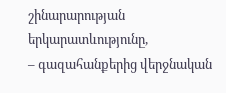շինարարության երկարատևությունը,
– գազահանքերից վերջնական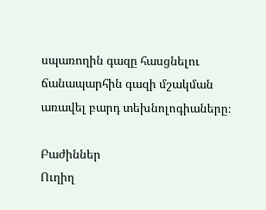սպառողին գազը հասցնելու ճանապարհին գազի մշակման առավել բարդ տեխնոլոգիաները։

Բաժիններ
Ուղիղ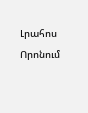Լրահոս
Որոնում